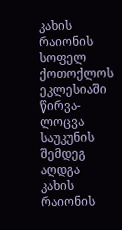კახის რაიონის სოფელ ქოთოქლოს ეკლესიაში წირვა-ლოცვა საუკუნის შემდეგ აღდგა
კახის რაიონის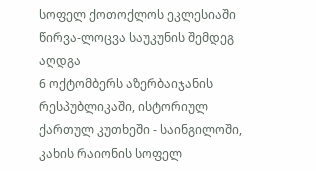სოფელ ქოთოქლოს ეკლესიაში წირვა-ლოცვა საუკუნის შემდეგ აღდგა
6 ოქტომბერს აზერბაიჯანის რესპუბლიკაში, ისტორიულ ქართულ კუთხეში - საინგილოში, კახის რაიონის სოფელ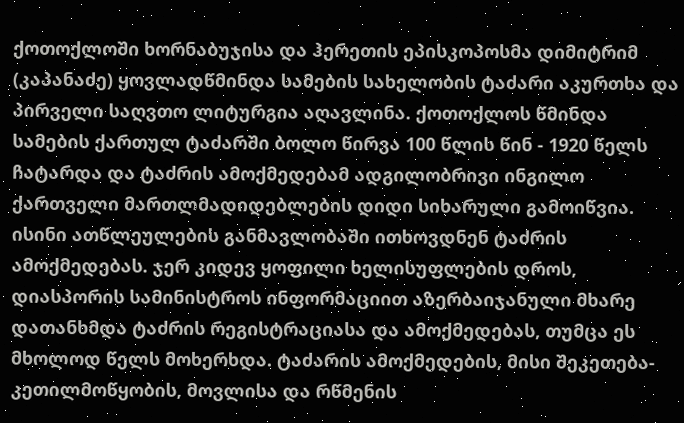ქოთოქლოში ხორნაბუჯისა და ჰერეთის ეპისკოპოსმა დიმიტრიმ (კაპანაძე) ყოვლადწმინდა სამების სახელობის ტაძარი აკურთხა და პირველი საღვთო ლიტურგია აღავლინა. ქოთოქლოს წმინდა სამების ქართულ ტაძარში ბოლო წირვა 100 წლის წინ - 1920 წელს ჩატარდა და ტაძრის ამოქმედებამ ადგილობრივი ინგილო ქართველი მართლმადიდებლების დიდი სიხარული გამოიწვია. ისინი ათწლეულების განმავლობაში ითხოვდნენ ტაძრის ამოქმედებას. ჯერ კიდევ ყოფილი ხელისუფლების დროს, დიასპორის სამინისტროს ინფორმაციით აზერბაიჯანული მხარე დათანხმდა ტაძრის რეგისტრაციასა და ამოქმედებას, თუმცა ეს მხოლოდ წელს მოხერხდა. ტაძარის ამოქმედების, მისი შეკეთება-კეთილმოწყობის, მოვლისა და რწმენის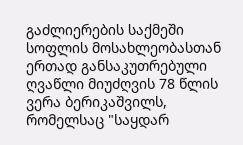გაძლიერების საქმეში სოფლის მოსახლეობასთან ერთად განსაკუთრებული ღვაწლი მიუძღვის 78 წლის ვერა ბერიკაშვილს, რომელსაც "საყდარ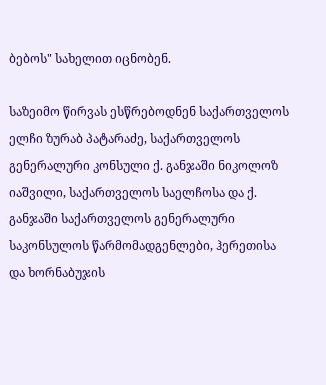ბებოს" სახელით იცნობენ.

საზეიმო წირვას ესწრებოდნენ საქართველოს ელჩი ზურაბ პატარაძე, საქართველოს გენერალური კონსული ქ. განჯაში ნიკოლოზ იაშვილი, საქართველოს საელჩოსა და ქ. განჯაში საქართველოს გენერალური საკონსულოს წარმომადგენლები, ჰერეთისა და ხორნაბუჯის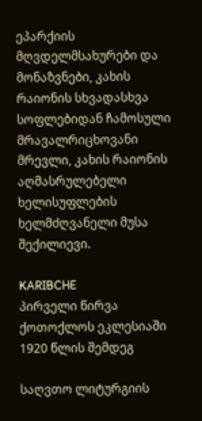ეპარქიის მღვდელმსახურები და მონაზვნები, კახის რაიონის სხვადასხვა სოფლებიდან ჩამოსული მრავალრიცხოვანი მრევლი, კახის რაიონის აღმასრულებელი ხელისუფლების ხელმძღვანელი მუსა შექილიევი.

KARIBCHE
პირველი წირვა ქოთოქლოს ეკლესიაში 1920 წლის შემდეგ

საღვთო ლიტურგიის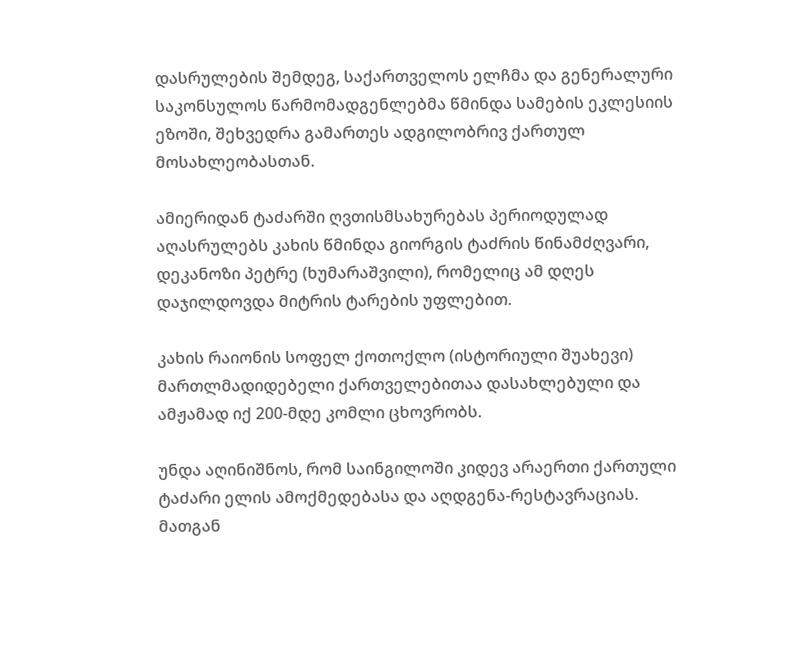დასრულების შემდეგ, საქართველოს ელჩმა და გენერალური საკონსულოს წარმომადგენლებმა წმინდა სამების ეკლესიის ეზოში, შეხვედრა გამართეს ადგილობრივ ქართულ მოსახლეობასთან.

ამიერიდან ტაძარში ღვთისმსახურებას პერიოდულად აღასრულებს კახის წმინდა გიორგის ტაძრის წინამძღვარი, დეკანოზი პეტრე (ხუმარაშვილი), რომელიც ამ დღეს დაჯილდოვდა მიტრის ტარების უფლებით.

კახის რაიონის სოფელ ქოთოქლო (ისტორიული შუახევი) მართლმადიდებელი ქართველებითაა დასახლებული და ამჟამად იქ 200-მდე კომლი ცხოვრობს.

უნდა აღინიშნოს, რომ საინგილოში კიდევ არაერთი ქართული ტაძარი ელის ამოქმედებასა და აღდგენა-რესტავრაციას. მათგან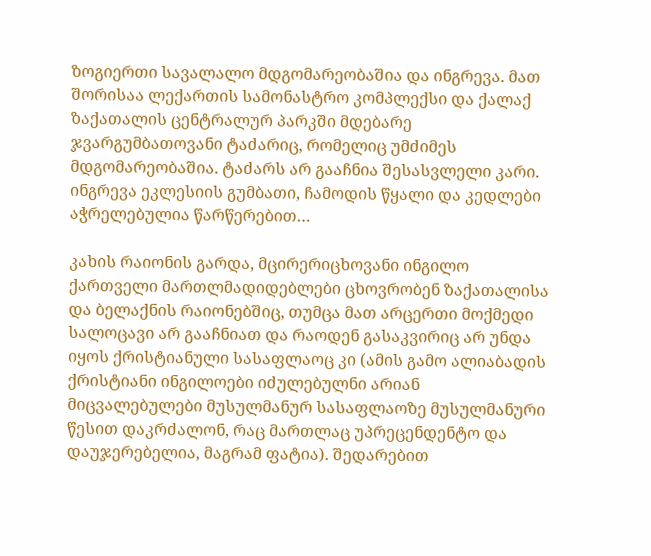ზოგიერთი სავალალო მდგომარეობაშია და ინგრევა. მათ შორისაა ლექართის სამონასტრო კომპლექსი და ქალაქ ზაქათალის ცენტრალურ პარკში მდებარე ჯვარგუმბათოვანი ტაძარიც, რომელიც უმძიმეს მდგომარეობაშია. ტაძარს არ გააჩნია შესასვლელი კარი. ინგრევა ეკლესიის გუმბათი, ჩამოდის წყალი და კედლები აჭრელებულია წარწერებით…

კახის რაიონის გარდა, მცირერიცხოვანი ინგილო ქართველი მართლმადიდებლები ცხოვრობენ ზაქათალისა და ბელაქნის რაიონებშიც, თუმცა მათ არცერთი მოქმედი სალოცავი არ გააჩნიათ და რაოდენ გასაკვირიც არ უნდა იყოს ქრისტიანული სასაფლაოც კი (ამის გამო ალიაბადის ქრისტიანი ინგილოები იძულებულნი არიან მიცვალებულები მუსულმანურ სასაფლაოზე მუსულმანური წესით დაკრძალონ, რაც მართლაც უპრეცენდენტო და დაუჯერებელია, მაგრამ ფატია). შედარებით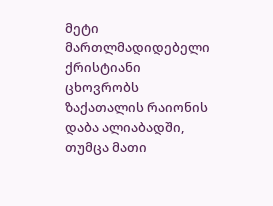მეტი მართლმადიდებელი ქრისტიანი ცხოვრობს ზაქათალის რაიონის დაბა ალიაბადში, თუმცა მათი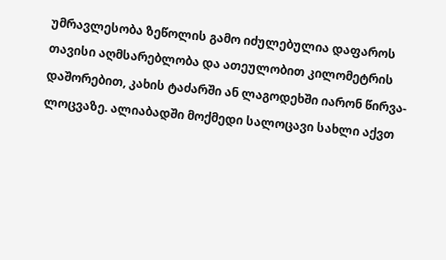უმრავლესობა ზეწოლის გამო იძულებულია დაფაროს თავისი აღმსარებლობა და ათეულობით კილომეტრის დაშორებით, კახის ტაძარში ან ლაგოდეხში იარონ წირვა-ლოცვაზე. ალიაბადში მოქმედი სალოცავი სახლი აქვთ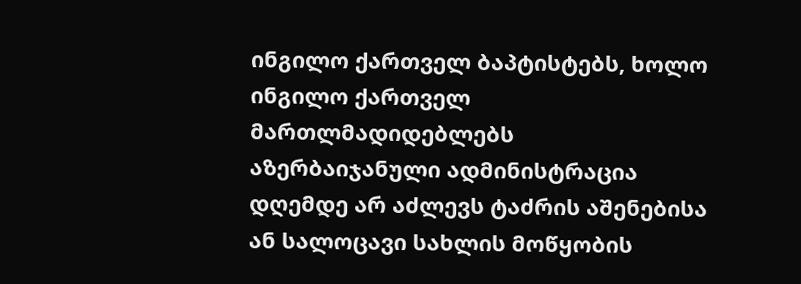ინგილო ქართველ ბაპტისტებს, ხოლო ინგილო ქართველ მართლმადიდებლებს აზერბაიჯანული ადმინისტრაცია დღემდე არ აძლევს ტაძრის აშენებისა ან სალოცავი სახლის მოწყობის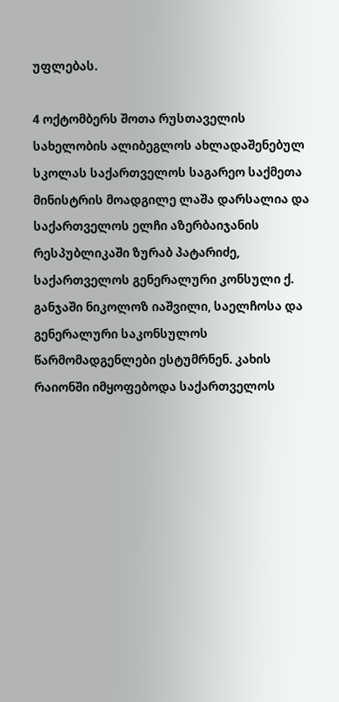უფლებას.

4 ოქტომბერს შოთა რუსთაველის სახელობის ალიბეგლოს ახლადაშენებულ სკოლას საქართველოს საგარეო საქმეთა მინისტრის მოადგილე ლაშა დარსალია და საქართველოს ელჩი აზერბაიჯანის რესპუბლიკაში ზურაბ პატარიძე, საქართველოს გენერალური კონსული ქ. განჯაში ნიკოლოზ იაშვილი, საელჩოსა და გენერალური საკონსულოს წარმომადგენლები ესტუმრნენ. კახის რაიონში იმყოფებოდა საქართველოს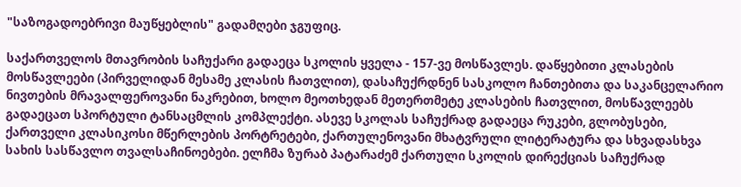"საზოგადოებრივი მაუწყებლის" გადამღები ჯგუფიც.

საქართველოს მთავრობის საჩუქარი გადაეცა სკოლის ყველა - 157-ვე მოსწავლეს. დაწყებითი კლასების მოსწავლეები (პირველიდან მესამე კლასის ჩათვლით), დასაჩუქრდნენ სასკოლო ჩანთებითა და საკანცელარიო ნივთების მრავალფეროვანი ნაკრებით, ხოლო მეოთხედან მეთერთმეტე კლასების ჩათვლით, მოსწავლეებს გადაეცათ სპორტული ტანსაცმლის კომპლექტი. ასევე სკოლას საჩუქრად გადაეცა რუკები, გლობუსები, ქართველი კლასიკოსი მწერლების პორტრეტები, ქართულენოვანი მხატვრული ლიტერატურა და სხვადასხვა სახის სასწავლო თვალსაჩინოებები. ელჩმა ზურაბ პატარაძემ ქართული სკოლის დირექციას საჩუქრად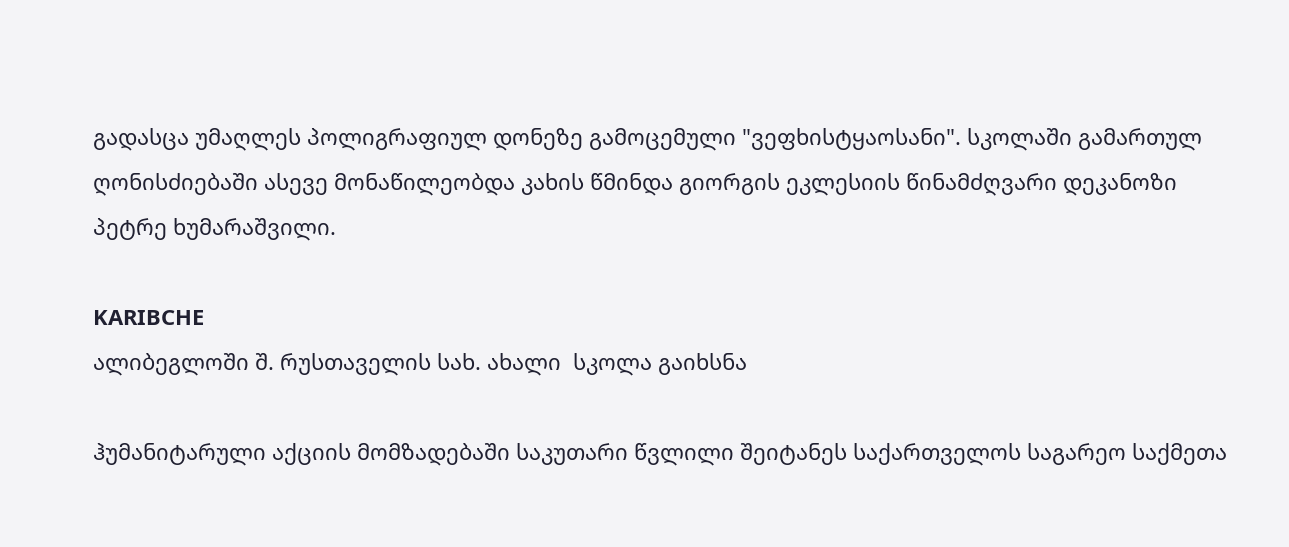გადასცა უმაღლეს პოლიგრაფიულ დონეზე გამოცემული "ვეფხისტყაოსანი". სკოლაში გამართულ ღონისძიებაში ასევე მონაწილეობდა კახის წმინდა გიორგის ეკლესიის წინამძღვარი დეკანოზი პეტრე ხუმარაშვილი.

KARIBCHE
ალიბეგლოში შ. რუსთაველის სახ. ახალი  სკოლა გაიხსნა

ჰუმანიტარული აქციის მომზადებაში საკუთარი წვლილი შეიტანეს საქართველოს საგარეო საქმეთა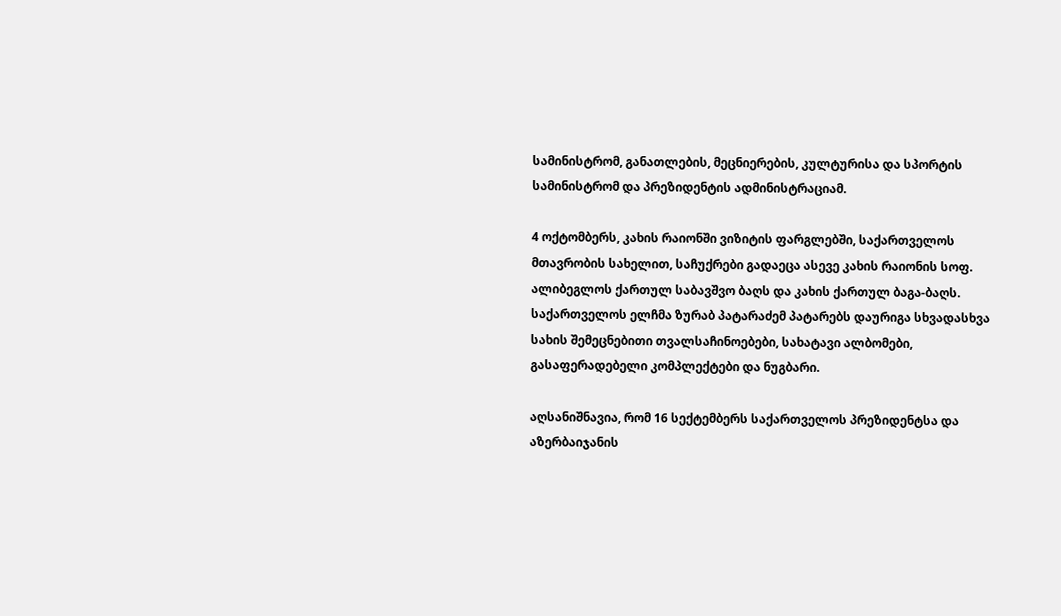სამინისტრომ, განათლების, მეცნიერების, კულტურისა და სპორტის სამინისტრომ და პრეზიდენტის ადმინისტრაციამ.

4 ოქტომბერს, კახის რაიონში ვიზიტის ფარგლებში, საქართველოს მთავრობის სახელით, საჩუქრები გადაეცა ასევე კახის რაიონის სოფ. ალიბეგლოს ქართულ საბავშვო ბაღს და კახის ქართულ ბაგა-ბაღს. საქართველოს ელჩმა ზურაბ პატარაძემ პატარებს დაურიგა სხვადასხვა სახის შემეცნებითი თვალსაჩინოებები, სახატავი ალბომები, გასაფერადებელი კომპლექტები და ნუგბარი.

აღსანიშნავია, რომ 16 სექტემბერს საქართველოს პრეზიდენტსა და აზერბაიჯანის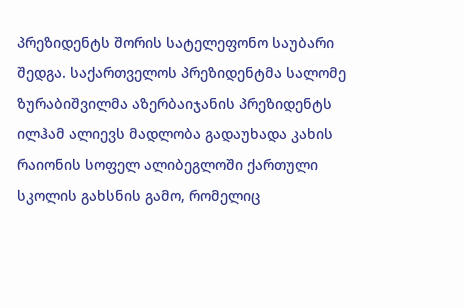პრეზიდენტს შორის სატელეფონო საუბარი შედგა. საქართველოს პრეზიდენტმა სალომე ზურაბიშვილმა აზერბაიჯანის პრეზიდენტს ილჰამ ალიევს მადლობა გადაუხადა კახის რაიონის სოფელ ალიბეგლოში ქართული სკოლის გახსნის გამო, რომელიც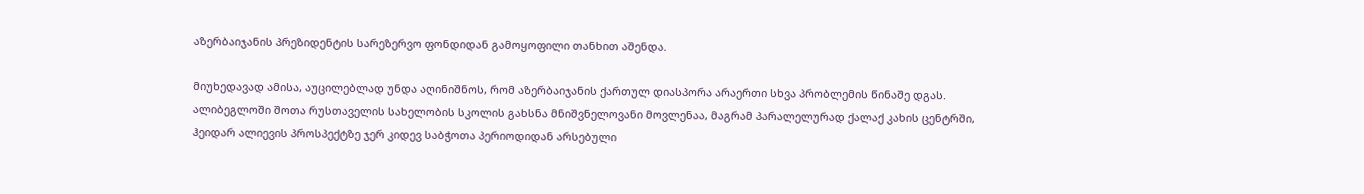აზერბაიჯანის პრეზიდენტის სარეზერვო ფონდიდან გამოყოფილი თანხით აშენდა.

მიუხედავად ამისა, აუცილებლად უნდა აღინიშნოს, რომ აზერბაიჯანის ქართულ დიასპორა არაერთი სხვა პრობლემის წინაშე დგას. ალიბეგლოში შოთა რუსთაველის სახელობის სკოლის გახსნა მნიშვნელოვანი მოვლენაა, მაგრამ პარალელურად ქალაქ კახის ცენტრში, ჰეიდარ ალიევის პროსპექტზე ჯერ კიდევ საბჭოთა პერიოდიდან არსებული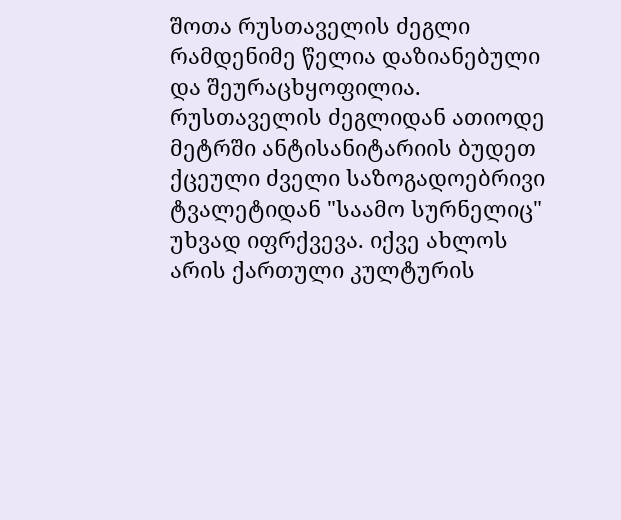შოთა რუსთაველის ძეგლი რამდენიმე წელია დაზიანებული და შეურაცხყოფილია. რუსთაველის ძეგლიდან ათიოდე მეტრში ანტისანიტარიის ბუდეთ ქცეული ძველი საზოგადოებრივი ტვალეტიდან "საამო სურნელიც" უხვად იფრქვევა. იქვე ახლოს არის ქართული კულტურის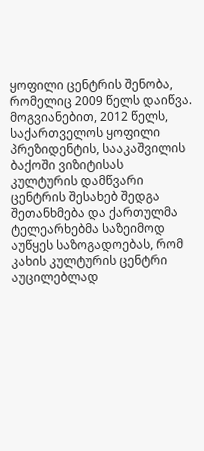ყოფილი ცენტრის შენობა, რომელიც 2009 წელს დაიწვა. მოგვიანებით, 2012 წელს, საქართველოს ყოფილი პრეზიდენტის, სააკაშვილის ბაქოში ვიზიტისას კულტურის დამწვარი ცენტრის შესახებ შედგა შეთანხმება და ქართულმა ტელეარხებმა საზეიმოდ აუწყეს საზოგადოებას, რომ კახის კულტურის ცენტრი აუცილებლად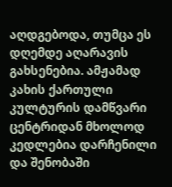აღდგებოდა, თუმცა ეს დღემდე აღარავის გახსენებია. ამჟამად კახის ქართული კულტურის დამწვარი ცენტრიდან მხოლოდ კედლებია დარჩენილი და შენობაში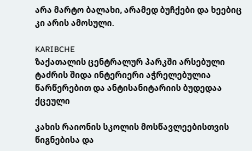არა მარტო ბალახი, არამედ ბუჩქები და ხეებიც კი არის ამოსული.

KARIBCHE
ზაქათალის ცენტრალურ პარკში არსებული ტაძრის შიდა ინტერიერი აჭრელებულია წარწერებით და ანტისანიტარიის ბუდედაა ქცეული

კახის რაიონის სკოლის მოსწავლეებისთვის წიგნებისა და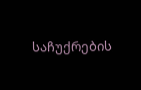საჩუქრების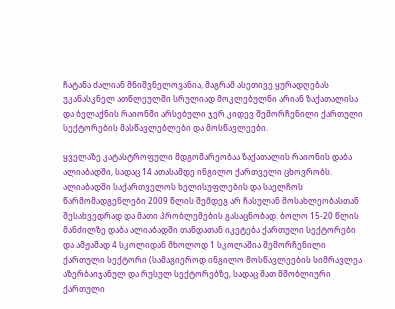ჩატანა ძალიან მნიშვნელოვანია, მაგრამ ასეთივე ყურადღებას უკანასკნელ ათწლეულში სრულიად მოკლებულნი არიან ზაქათალისა და ბელაქნის რაიონში არსებული ჯერ კიდევ შემორჩენილი ქართული სექტორების მასწავლებლები და მოსწავლეები.

ყველაზე კატასტროფული მდგომარეობაა ზაქათალის რაიონის დაბა ალიაბადში, სადაც 14 ათასამდე ინგილო ქართველი ცხოვრობს. ალიაბადში საქართველოს ხელისუფლების და საელჩოს წარმომადგენლები 2009 წლის შემდეგ არ ჩასულან მოსახლეობასთან შესახვედრად და მათი პრობლემების გასაცნობად. ბოლო 15-20 წლის მანძილზე დაბა ალიაბადში თანდათან იკეტება ქართული სექტორები და ამჟამად 4 სკოლიდან მხოლოდ 1 სკოლაშია შემორჩენილი ქართული სექტორი (სამაგიეროდ ინგილო მოსწავლეების სიმრავლეა აზერბაიჯანულ და რუსულ სექტორებზე, სადაც მათ მშობლიური ქართული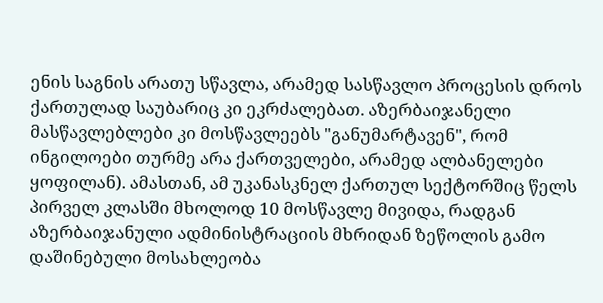ენის საგნის არათუ სწავლა, არამედ სასწავლო პროცესის დროს ქართულად საუბარიც კი ეკრძალებათ. აზერბაიჯანელი მასწავლებლები კი მოსწავლეებს "განუმარტავენ", რომ ინგილოები თურმე არა ქართველები, არამედ ალბანელები ყოფილან). ამასთან, ამ უკანასკნელ ქართულ სექტორშიც წელს პირველ კლასში მხოლოდ 10 მოსწავლე მივიდა, რადგან აზერბაიჯანული ადმინისტრაციის მხრიდან ზეწოლის გამო დაშინებული მოსახლეობა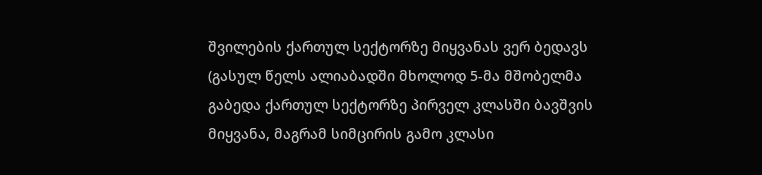შვილების ქართულ სექტორზე მიყვანას ვერ ბედავს (გასულ წელს ალიაბადში მხოლოდ 5-მა მშობელმა გაბედა ქართულ სექტორზე პირველ კლასში ბავშვის მიყვანა, მაგრამ სიმცირის გამო კლასი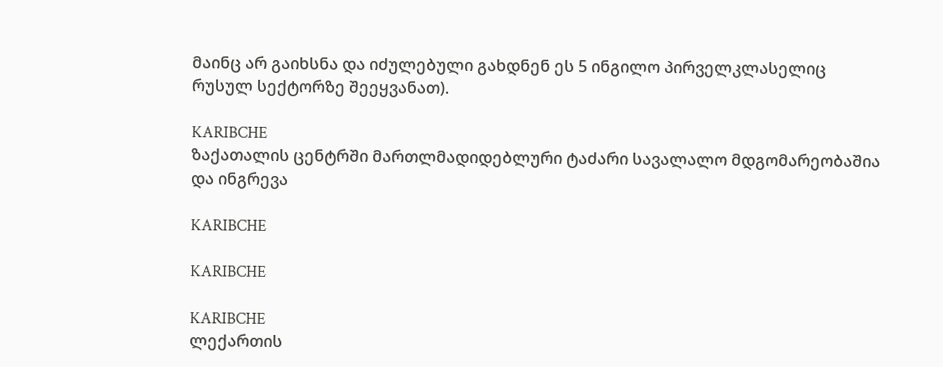მაინც არ გაიხსნა და იძულებული გახდნენ ეს 5 ინგილო პირველკლასელიც რუსულ სექტორზე შეეყვანათ).

KARIBCHE
ზაქათალის ცენტრში მართლმადიდებლური ტაძარი სავალალო მდგომარეობაშია და ინგრევა

KARIBCHE

KARIBCHE

KARIBCHE
ლექართის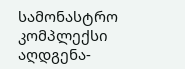სამონასტრო კომპლექსი აღდგენა-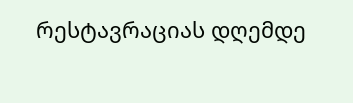რესტავრაციას დღემდე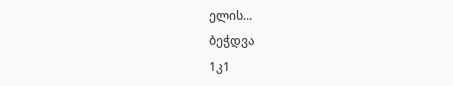ელის...
ბეჭდვა
1კ1